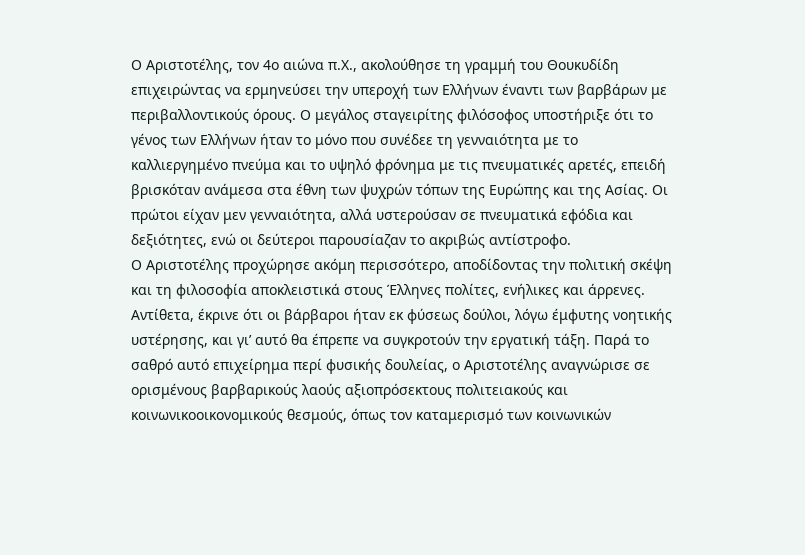Ο Αριστοτέλης, τον 4ο αιώνα π.Χ., ακολούθησε τη γραμμή του Θουκυδίδη επιχειρώντας να ερμηνεύσει την υπεροχή των Ελλήνων έναντι των βαρβάρων με περιβαλλοντικούς όρους. Ο μεγάλος σταγειρίτης φιλόσοφος υποστήριξε ότι το γένος των Ελλήνων ήταν το μόνο που συνέδεε τη γενναιότητα με το καλλιεργημένο πνεύμα και το υψηλό φρόνημα με τις πνευματικές αρετές, επειδή βρισκόταν ανάμεσα στα έθνη των ψυχρών τόπων της Ευρώπης και της Ασίας. Οι πρώτοι είχαν μεν γενναιότητα, αλλά υστερούσαν σε πνευματικά εφόδια και δεξιότητες, ενώ οι δεύτεροι παρουσίαζαν το ακριβώς αντίστροφο.
Ο Αριστοτέλης προχώρησε ακόμη περισσότερο, αποδίδοντας την πολιτική σκέψη και τη φιλοσοφία αποκλειστικά στους Έλληνες πολίτες, ενήλικες και άρρενες. Αντίθετα, έκρινε ότι οι βάρβαροι ήταν εκ φύσεως δούλοι, λόγω έμφυτης νοητικής υστέρησης, και γι’ αυτό θα έπρεπε να συγκροτούν την εργατική τάξη. Παρά το σαθρό αυτό επιχείρημα περί φυσικής δουλείας, ο Αριστοτέλης αναγνώρισε σε ορισμένους βαρβαρικούς λαούς αξιοπρόσεκτους πολιτειακούς και κοινωνικοοικονομικούς θεσμούς, όπως τον καταμερισμό των κοινωνικών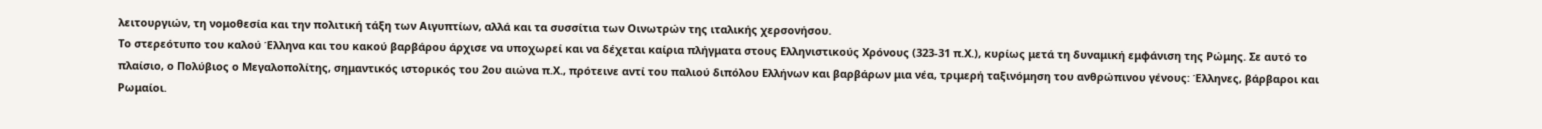λειτουργιών, τη νομοθεσία και την πολιτική τάξη των Αιγυπτίων, αλλά και τα συσσίτια των Οινωτρών της ιταλικής χερσονήσου.
Το στερεότυπο του καλού Έλληνα και του κακού βαρβάρου άρχισε να υποχωρεί και να δέχεται καίρια πλήγματα στους Ελληνιστικούς Χρόνους (323-31 π.Χ.), κυρίως μετά τη δυναμική εμφάνιση της Ρώμης. Σε αυτό το πλαίσιο, ο Πολύβιος ο Μεγαλοπολίτης, σημαντικός ιστορικός του 2ου αιώνα π.Χ., πρότεινε αντί του παλιού διπόλου Ελλήνων και βαρβάρων μια νέα, τριμερή ταξινόμηση του ανθρώπινου γένους: Έλληνες, βάρβαροι και Ρωμαίοι.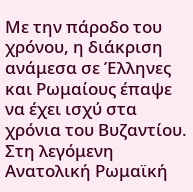Με την πάροδο του χρόνου, η διάκριση ανάμεσα σε Έλληνες και Ρωμαίους έπαψε να έχει ισχύ στα χρόνια του Βυζαντίου. Στη λεγόμενη Ανατολική Ρωμαϊκή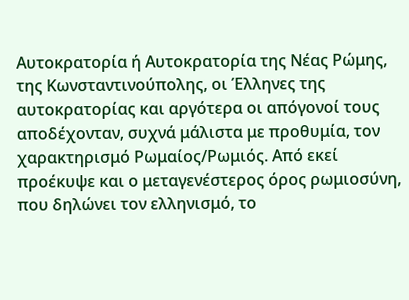Αυτοκρατορία ή Αυτοκρατορία της Νέας Ρώμης, της Κωνσταντινούπολης, οι Έλληνες της αυτοκρατορίας και αργότερα οι απόγονοί τους αποδέχονταν, συχνά μάλιστα με προθυμία, τον χαρακτηρισμό Ρωμαίος/Ρωμιός. Από εκεί προέκυψε και ο μεταγενέστερος όρος ρωμιοσύνη, που δηλώνει τον ελληνισμό, το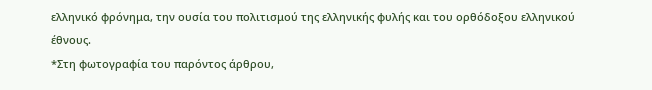ελληνικό φρόνημα, την ουσία του πολιτισμού της ελληνικής φυλής και του ορθόδοξου ελληνικού έθνους.
*Στη φωτογραφία του παρόντος άρθρου,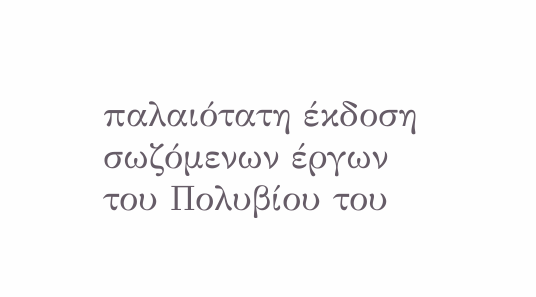παλαιότατη έκδοση σωζόμενων έργων του Πολυβίου του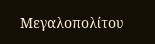Μεγαλοπολίτου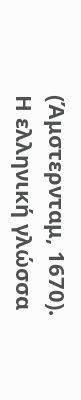(Άμστερνταμ, 1670).
Η ελληνική γλώσσα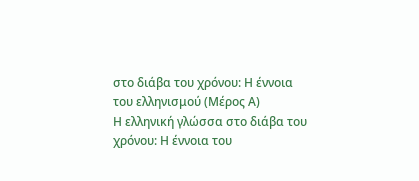στο διάβα του χρόνου: Η έννοια του ελληνισμού (Μέρος Α)
Η ελληνική γλώσσα στο διάβα του χρόνου: Η έννοια του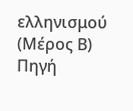ελληνισμού (Μέρος Β)
Πηγή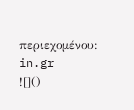περιεχομένου: in.gr
![]()